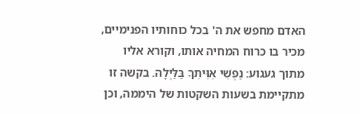האדם מחפש את ה' בכל כוחותיו הפנימיים, מכיר בו כרוח המחיה אותו, וקורא אליו מתוך געגוע: נַפְשִׁי אִוִּיתִךָ בַּלַּיְלָה. בקשה זו מתקיימת בשעות השקטות של היממה, וכן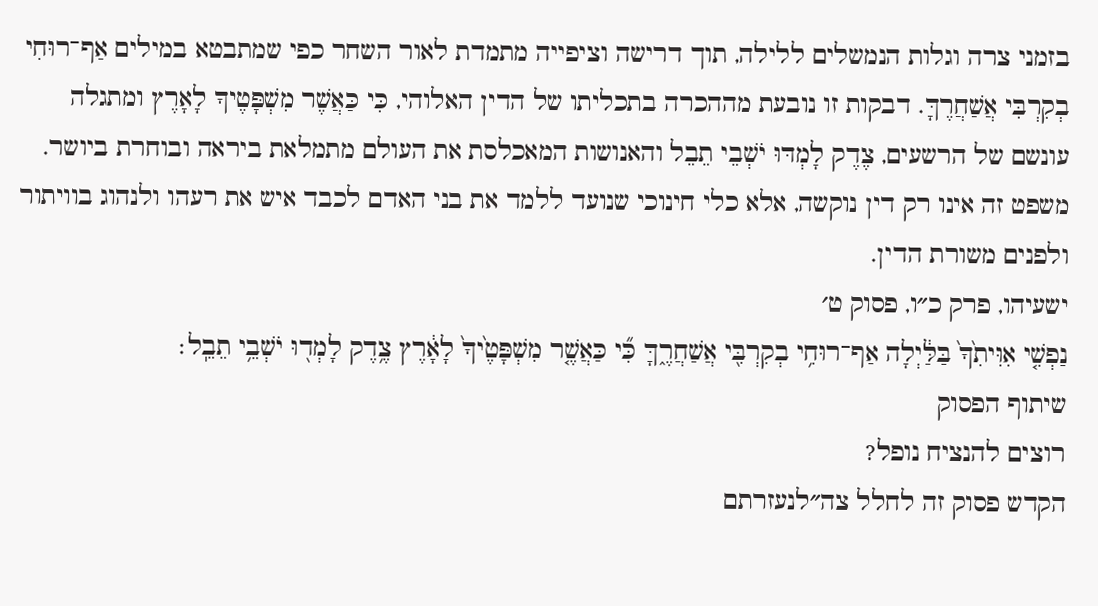בזמני צרה וגלות הנמשלים ללילה, תוך דרישה וציפייה מתמדת לאור השחר כפי שמתבטא במילים אַף־רוּחִי בְקִרְבִּי אֲשַׁחֲרֶךָּ. דבקות זו נובעת מההכרה בתכליתו של הדין האלוהי, כִּי כַּאֲשֶׁר מִשְׁפָּטֶיךָ לָאָרֶץ ומתגלה עונשם של הרשעים, צֶדֶק לָמְדּוּ יֹשְׁבֵי תֵבֵל והאנושות המאכלסת את העולם מתמלאת ביראה ובוחרת ביושר. משפט זה אינו רק דין נוקשה, אלא כלי חינוכי שנועד ללמד את בני האדם לכבד איש את רעהו ולנהוג בוויתור ולפנים משורת הדין.
ישעיהו, פרק כ״ו, פסוק ט׳
נַפְשִׁ֤י אִוִּיתִ֙ךָ֙ בַּלַּ֔יְלָה אַף־רוּחִ֥י בְקִרְבִּ֖י אֲשַׁחֲרֶ֑ךָּ כִּ֞י כַּאֲשֶׁ֤ר מִשְׁפָּטֶ֙יךָ֙ לָאָ֔רֶץ צֶ֥דֶק לָמְד֖וּ יֹשְׁבֵ֥י תֵבֵֽל׃
שיתוף הפסוק
רוצים להנציח נופל?
הקדש פסוק זה לחלל צה״לנעזרתם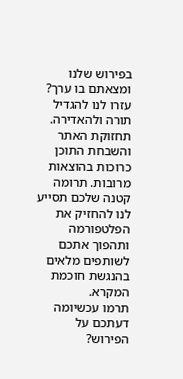בפירוש שלנו ומצאתם בו ערך?
עזרו לנו להגדיל תורה ולהאדירה. תחזוקת האתר והשבחת התוכן כרוכות בהוצאות מרובות. תרומה קטנה שלכם תסייע לנו להחזיק את הפלטפורמה ותהפוך אתכם לשותפים מלאים בהנגשת חוכמת המקרא.
תרמו עכשיומה דעתכם על הפירוש?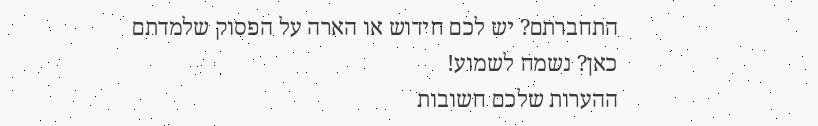התחברתם? יש לכם חידוש או הארה על הפסוק שלמדתם כאן? נשמח לשמוע!
ההערות שלכם חשובות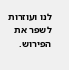לנו ועוזרות לשפר את הפירוש.